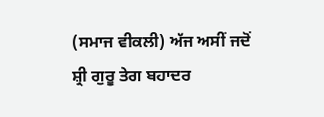(ਸਮਾਜ ਵੀਕਲੀ) ਅੱਜ ਅਸੀਂ ਜਦੋਂ ਸ਼੍ਰੀ ਗੁਰੂ ਤੇਗ ਬਹਾਦਰ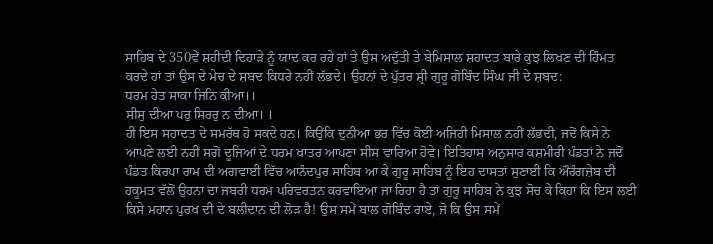ਸਾਹਿਬ ਦੇ 350ਵੇਂ ਸ਼ਹੀਦੀ ਦਿਹਾੜੇ ਨੂੰ ਯਾਦ ਕਰ ਰਹੇ ਹਾਂ ਤੇ ਉਸ ਅਦੁੱਤੀ ਤੇ ਬੇਮਿਸਾਲ ਸ਼ਹਾਦਤ ਬਾਰੇ ਕੁਝ ਲਿਖਣ ਦੀ ਹਿੰਮਤ ਕਰਦੇ ਹਾਂ ਤਾਂ ਉਸ ਦੇ ਮੇਚ ਦੇ ਸ਼ਬਦ ਕਿਧਰੇ ਨਹੀਂ ਲੱਭਦੇ। ਉਹਨਾਂ ਦੇ ਪੁੱਤਰ ਸ਼੍ਰੀ ਗੁਰੂ ਗੋਬਿੰਦ ਸਿੰਘ ਜੀ ਦੇ ਸ਼ਬਦ:
ਧਰਮ ਹੇਤ ਸਾਕਾ ਜਿਨਿ ਕੀਆ।।
ਸੀਸੁ ਦੀਆ ਪਰੁ ਸਿਰਰੁ ਨ ਦੀਆ। ।
ਹੀ ਇਸ ਸਹਾਦਤ ਦੇ ਸਮਰੱਥ ਹੋ ਸਕਦੇ ਹਨ। ਕਿਉਂਕਿ ਦੁਨੀਆ ਭਰ ਵਿੱਚ ਕੋਈ ਅਜਿਹੀ ਮਿਸਾਲ ਨਹੀਂ ਲੱਭਦੀ, ਜਦੋਂ ਕਿਸੇ ਨੇ ਆਪਣੇ ਲਈ ਨਹੀਂ ਸਗੋਂ ਦੂਜਿਆਂ ਦੇ ਧਰਮ ਖਾਤਰ ਆਪਣਾ ਸੀਸ ਵਾਰਿਆ ਹੋਵੇ। ਇਤਿਹਾਸ ਅਨੁਸਾਰ ਕਸ਼ਮੀਰੀ ਪੰਡਤਾਂ ਨੇ ਜਦੋਂ ਪੰਡਤ ਕਿਰਪਾ ਰਾਮ ਦੀ ਅਗਵਾਈ ਵਿੱਚ ਆਨੰਦਪੁਰ ਸਾਹਿਬ ਆ ਕੇ ਗੁਰੂ ਸਾਹਿਬ ਨੂੰ ਇਹ ਦਾਸਤਾਂ ਸੁਣਾਈ ਕਿ ਔਰੰਗਜ਼ੇਬ ਦੀ ਹਕੂਮਤ ਵੱਲੋਂ ਉਹਨਾ ਦਾ ਜਬਰੀ ਧਰਮ ਪਰਿਵਰਤਨ ਕਰਵਾਇਆ ਜਾ ਰਿਹਾ ਹੈ ਤਾਂ ਗੁਰੂ ਸਾਹਿਬ ਨੇ ਕੁਝ ਸੋਚ ਕੇ ਕਿਹਾ ਕਿ ਇਸ ਲਈ ਕਿਸੇ ਮਹਾਨ ਪੁਰਖ ਦੀ ਦੇ ਬਲੀਦਾਨ ਦੀ ਲੋੜ ਹੈ! ਉਸ ਸਮੇਂ ਬਾਲ ਗੋਬਿੰਦ ਰਾਏ, ਜੋ ਕਿ ਉਸ ਸਮੇਂ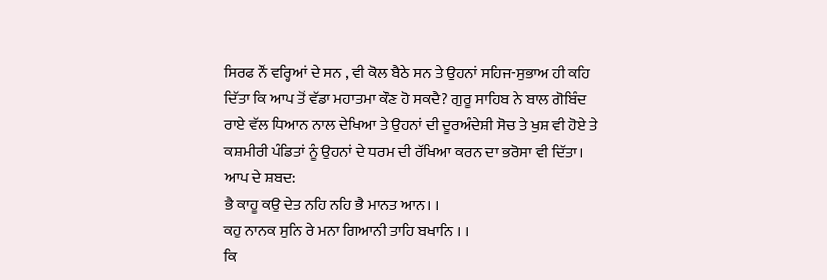ਸਿਰਫ ਨੌਂ ਵਰ੍ਹਿਆਂ ਦੇ ਸਨ , ਵੀ ਕੋਲ ਬੈਠੇ ਸਨ ਤੇ ਉਹਨਾਂ ਸਹਿਜ-ਸੁਭਾਅ ਹੀ ਕਹਿ ਦਿੱਤਾ ਕਿ ਆਪ ਤੋਂ ਵੱਡਾ ਮਹਾਤਮਾ ਕੌਣ ਹੋ ਸਕਦੈ? ਗੁਰੂ ਸਾਹਿਬ ਨੇ ਬਾਲ ਗੋਬਿੰਦ ਰਾਏ ਵੱਲ ਧਿਆਨ ਨਾਲ ਦੇਖਿਆ ਤੇ ਉਹਨਾਂ ਦੀ ਦੂਰਅੰਦੇਸ਼ੀ ਸੋਚ ਤੇ ਖੁਸ਼ ਵੀ ਹੋਏ ਤੇ ਕਸ਼ਮੀਰੀ ਪੰਡਿਤਾਂ ਨੂੰ ਉਹਨਾਂ ਦੇ ਧਰਮ ਦੀ ਰੱਖਿਆ ਕਰਨ ਦਾ ਭਰੋਸਾ ਵੀ ਦਿੱਤਾ।
ਆਪ ਦੇ ਸ਼ਬਦ:
ਭੈ ਕਾਹੂ ਕਉ ਦੇਤ ਨਹਿ ਨਹਿ ਭੈ ਮਾਨਤ ਆਨ। ।
ਕਹੁ ਨਾਨਕ ਸੁਨਿ ਰੇ ਮਨਾ ਗਿਆਨੀ ਤਾਹਿ ਬਖਾਨਿ । ।
ਕਿ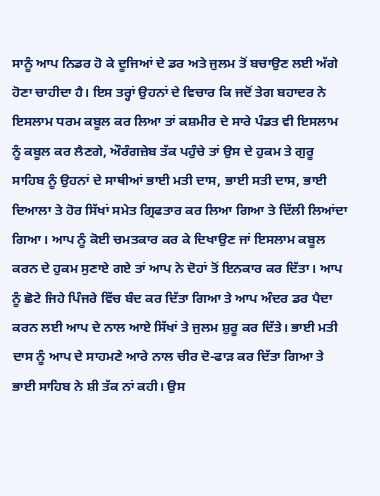ਸਾਨੂੰ ਆਪ ਨਿਡਰ ਹੋ ਕੇ ਦੂਜਿਆਂ ਦੇ ਡਰ ਅਤੇ ਜੁਲਮ ਤੋਂ ਬਚਾਉਣ ਲਈ ਅੱਗੇ ਹੋਣਾ ਚਾਹੀਦਾ ਹੈ। ਇਸ ਤਰ੍ਹਾਂ ਉਹਨਾਂ ਦੇ ਵਿਚਾਰ ਕਿ ਜਦੋਂ ਤੇਗ ਬਹਾਦਰ ਨੇ ਇਸਲਾਮ ਧਰਮ ਕਬੂਲ ਕਰ ਲਿਆ ਤਾਂ ਕਸ਼ਮੀਰ ਦੇ ਸਾਰੇ ਪੰਡਤ ਵੀ ਇਸਲਾਮ ਨੂੰ ਕਬੂਲ ਕਰ ਲੈਣਗੇ, ਔਰੰਗਜ਼ੇਬ ਤੱਕ ਪਹੁੰਚੇ ਤਾਂ ਉਸ ਦੇ ਹੁਕਮ ਤੇ ਗੁਰੂ ਸਾਹਿਬ ਨੂੰ ਉਹਨਾਂ ਦੇ ਸਾਥੀਆਂ ਭਾਈ ਮਤੀ ਦਾਸ, ਭਾਈ ਸਤੀ ਦਾਸ, ਭਾਈ ਦਿਆਲਾ ਤੇ ਹੋਰ ਸਿੱਖਾਂ ਸਮੇਤ ਗ੍ਰਿਫਤਾਰ ਕਰ ਲਿਆ ਗਿਆ ਤੇ ਦਿੱਲੀ ਲਿਆਂਦਾ ਗਿਆ। ਆਪ ਨੂੰ ਕੋਈ ਚਮਤਕਾਰ ਕਰ ਕੇ ਦਿਖਾਉਣ ਜਾਂ ਇਸਲਾਮ ਕਬੂਲ ਕਰਨ ਦੇ ਹੁਕਮ ਸੁਣਾਏ ਗਏ ਤਾਂ ਆਪ ਨੇ ਦੋਹਾਂ ਤੋਂ ਇਨਕਾਰ ਕਰ ਦਿੱਤਾ। ਆਪ ਨੂੰ ਛੋਟੇ ਜਿਹੇ ਪਿੰਜਰੇ ਵਿੱਚ ਬੰਦ ਕਰ ਦਿੱਤਾ ਗਿਆ ਤੇ ਆਪ ਅੰਦਰ ਡਰ ਪੈਦਾ ਕਰਨ ਲਈ ਆਪ ਦੇ ਨਾਲ ਆਏ ਸਿੱਖਾਂ ਤੇ ਜੁਲਮ ਸ਼ੁਰੂ ਕਰ ਦਿੱਤੇ। ਭਾਈ ਮਤੀ ਦਾਸ ਨੂੰ ਆਪ ਦੇ ਸਾਹਮਣੇ ਆਰੇ ਨਾਲ ਚੀਰ ਦੋ-ਫਾੜ ਕਰ ਦਿੱਤਾ ਗਿਆ ਤੇ ਭਾਈ ਸਾਹਿਬ ਨੇ ਸ਼ੀ ਤੱਕ ਨਾਂ ਕਹੀ। ਉਸ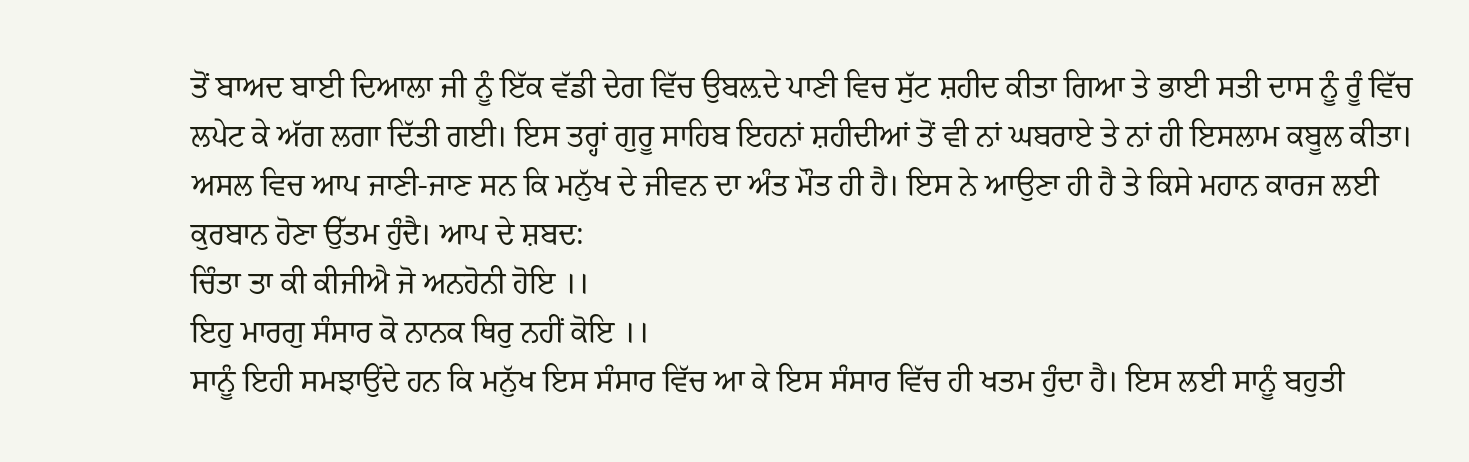ਤੋਂ ਬਾਅਦ ਬਾਈ ਦਿਆਲਾ ਜੀ ਨੂੰ ਇੱਕ ਵੱਡੀ ਦੇਗ ਵਿੱਚ ਉਬਲ਼ਦੇ ਪਾਣੀ ਵਿਚ ਸੁੱਟ ਸ਼ਹੀਦ ਕੀਤਾ ਗਿਆ ਤੇ ਭਾਈ ਸਤੀ ਦਾਸ ਨੂੰ ਰੂੰ ਵਿੱਚ ਲਪੇਟ ਕੇ ਅੱਗ ਲਗਾ ਦਿੱਤੀ ਗਈ। ਇਸ ਤਰ੍ਹਾਂ ਗੁਰੂ ਸਾਹਿਬ ਇਹਨਾਂ ਸ਼ਹੀਦੀਆਂ ਤੋਂ ਵੀ ਨਾਂ ਘਬਰਾਏ ਤੇ ਨਾਂ ਹੀ ਇਸਲਾਮ ਕਬੂਲ ਕੀਤਾ। ਅਸਲ ਵਿਚ ਆਪ ਜਾਣੀ-ਜਾਣ ਸਨ ਕਿ ਮਨੁੱਖ ਦੇ ਜੀਵਨ ਦਾ ਅੰਤ ਮੌਤ ਹੀ ਹੈ। ਇਸ ਨੇ ਆਉਣਾ ਹੀ ਹੈ ਤੇ ਕਿਸੇ ਮਹਾਨ ਕਾਰਜ ਲਈ ਕੁਰਬਾਨ ਹੋਣਾ ਉੱਤਮ ਹੁੰਦੈ। ਆਪ ਦੇ ਸ਼ਬਦ:
ਚਿੰਤਾ ਤਾ ਕੀ ਕੀਜੀਐ ਜੋ ਅਨਹੋਨੀ ਹੋਇ ।।
ਇਹੁ ਮਾਰਗੁ ਸੰਸਾਰ ਕੋ ਨਾਨਕ ਥਿਰੁ ਨਹੀਂ ਕੋਇ ।।
ਸਾਨੂੰ ਇਹੀ ਸਮਝਾਉਂਦੇ ਹਨ ਕਿ ਮਨੁੱਖ ਇਸ ਸੰਸਾਰ ਵਿੱਚ ਆ ਕੇ ਇਸ ਸੰਸਾਰ ਵਿੱਚ ਹੀ ਖਤਮ ਹੁੰਦਾ ਹੈ। ਇਸ ਲਈ ਸਾਨੂੰ ਬਹੁਤੀ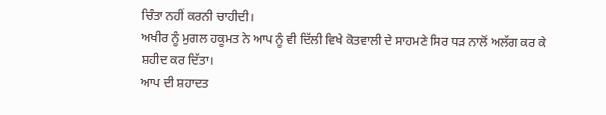ਚਿੰਤਾ ਨਹੀਂ ਕਰਨੀ ਚਾਹੀਦੀ।
ਅਖੀਰ ਨੂੰ ਮੁਗਲ ਹਕੂਮਤ ਨੇ ਆਪ ਨੂੰ ਵੀ ਦਿੱਲੀ ਵਿਖੇ ਕੋਤਵਾਲੀ ਦੇ ਸਾਹਮਣੇ ਸਿਰ ਧੜ ਨਾਲੋਂ ਅਲੱਗ ਕਰ ਕੇ ਸ਼ਹੀਦ ਕਰ ਦਿੱਤਾ।
ਆਪ ਦੀ ਸ਼ਹਾਦਤ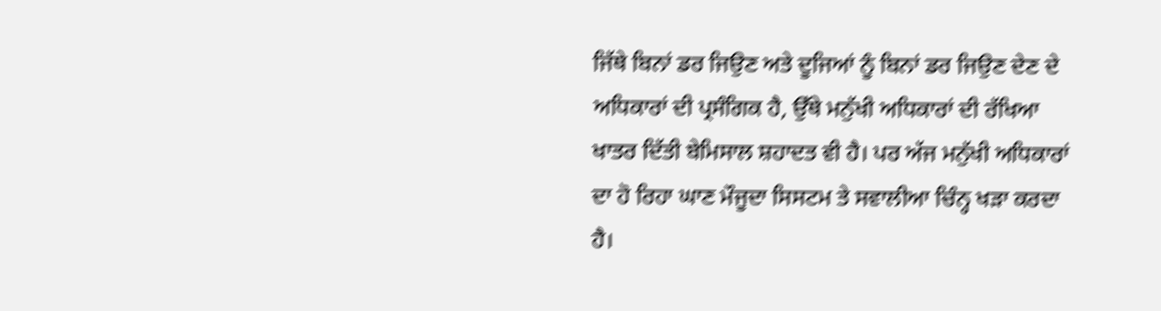ਜਿੱਥੇ ਬਿਨਾਂ ਡਰ ਜਿਉਣ ਅਤੇ ਦੂਜਿਆਂ ਨੂੰ ਬਿਨਾਂ ਡਰ ਜਿਉਣ ਦੇਣ ਦੇ ਅਧਿਕਾਰਾਂ ਦੀ ਪ੍ਰਸੰਗਿਕ ਹੈ, ਉੱਥੇ ਮਨੁੱਖੀ ਅਧਿਕਾਰਾਂ ਦੀ ਰੱਖਿਆ ਖਾਤਰ ਦਿੱਤੀ ਬੇਮਿਸਾਲ ਸ਼ਹਾਦਤ ਵੀ ਹੈ। ਪਰ ਅੱਜ ਮਨੁੱਖੀ ਅਧਿਕਾਰਾਂ ਦਾ ਹੋ ਰਿਹਾ ਘਾਣ ਮੌਜੂਦਾ ਸਿਸਟਮ ਤੇ ਸਵਾਲੀਆ ਚਿੰਨ੍ਹ ਖੜਾ ਕਰਦਾ ਹੈ।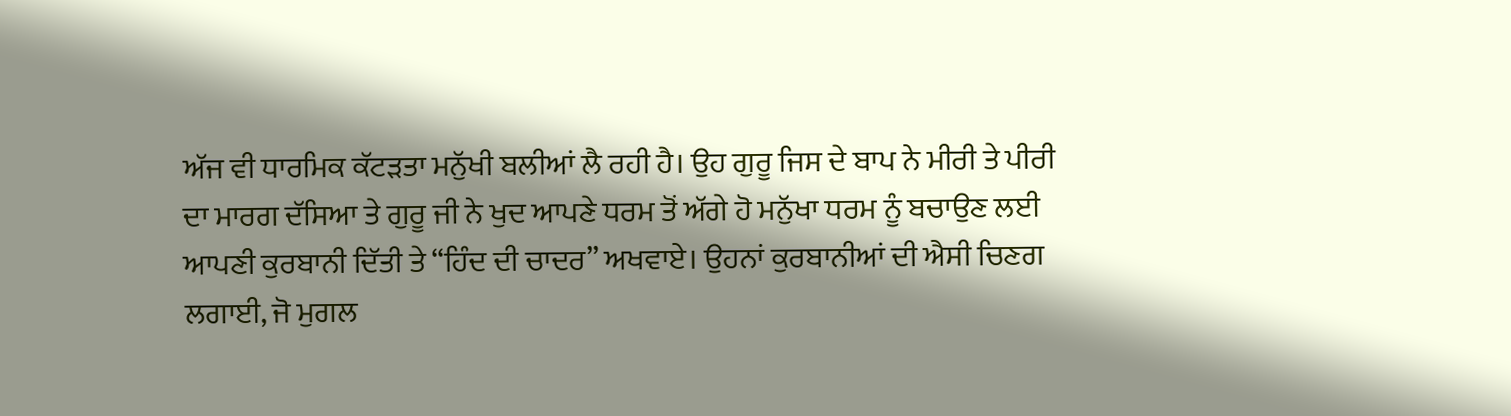ਅੱਜ ਵੀ ਧਾਰਮਿਕ ਕੱਟੜਤਾ ਮਨੁੱਖੀ ਬਲੀਆਂ ਲੈ ਰਹੀ ਹੈ। ਉਹ ਗੁਰੂ ਜਿਸ ਦੇ ਬਾਪ ਨੇ ਮੀਰੀ ਤੇ ਪੀਰੀ ਦਾ ਮਾਰਗ ਦੱਸਿਆ ਤੇ ਗੁਰੂ ਜੀ ਨੇ ਖੁਦ ਆਪਣੇ ਧਰਮ ਤੋਂ ਅੱਗੇ ਹੋ ਮਨੁੱਖਾ ਧਰਮ ਨੂੰ ਬਚਾਉਣ ਲਈ ਆਪਣੀ ਕੁਰਬਾਨੀ ਦਿੱਤੀ ਤੇ “ਹਿੰਦ ਦੀ ਚਾਦਰ” ਅਖਵਾਏ। ਉਹਨਾਂ ਕੁਰਬਾਨੀਆਂ ਦੀ ਐਸੀ ਚਿਣਗ ਲਗਾਈ, ਜੋ ਮੁਗਲ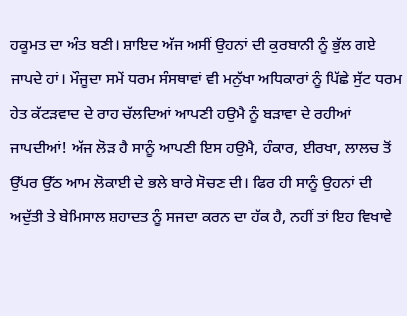ਹਕੂਮਤ ਦਾ ਅੰਤ ਬਣੀ। ਸ਼ਾਇਦ ਅੱਜ ਅਸੀਂ ਉਹਨਾਂ ਦੀ ਕੁਰਬਾਨੀ ਨੂੰ ਭੁੱਲ ਗਏ ਜਾਪਦੇ ਹਾਂ। ਮੌਜੂਦਾ ਸਮੇਂ ਧਰਮ ਸੰਸਥਾਵਾਂ ਵੀ ਮਨੁੱਖਾ ਅਧਿਕਾਰਾਂ ਨੂੰ ਪਿੱਛੇ ਸੁੱਟ ਧਰਮ ਹੇਤ ਕੱਟੜਵਾਦ ਦੇ ਰਾਹ ਚੱਲਦਿਆਂ ਆਪਣੀ ਹਉਮੈ ਨੂੰ ਬੜਾਵਾ ਦੇ ਰਹੀਆਂ ਜਾਪਦੀਆਂ! ਅੱਜ ਲੋੜ ਹੈ ਸਾਨੂੰ ਆਪਣੀ ਇਸ ਹਉਮੈ, ਹੰਕਾਰ, ਈਰਖਾ, ਲਾਲਚ ਤੋਂ ਉੱਪਰ ਉੱਠ ਆਮ ਲੋਕਾਈ ਦੇ ਭਲੇ ਬਾਰੇ ਸੋਚਣ ਦੀ। ਫਿਰ ਹੀ ਸਾਨੂੰ ਉਹਨਾਂ ਦੀ ਅਦੁੱਤੀ ਤੇ ਬੇਮਿਸਾਲ ਸ਼ਹਾਦਤ ਨੂੰ ਸਜਦਾ ਕਰਨ ਦਾ ਹੱਕ ਹੈ, ਨਹੀਂ ਤਾਂ ਇਹ ਵਿਖਾਵੇ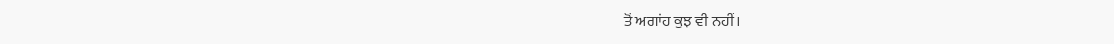ਤੋਂ ਅਗਾਂਹ ਕੁਝ ਵੀ ਨਹੀਂ।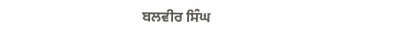ਬਲਵੀਰ ਸਿੰਘ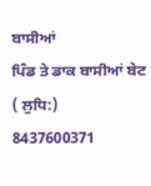ਬਾਸੀਆਂ
ਪਿੰਡ ਤੇ ਡਾਕ ਬਾਸੀਆਂ ਬੇਟ ( ਲੁਧਿ:)
8437600371